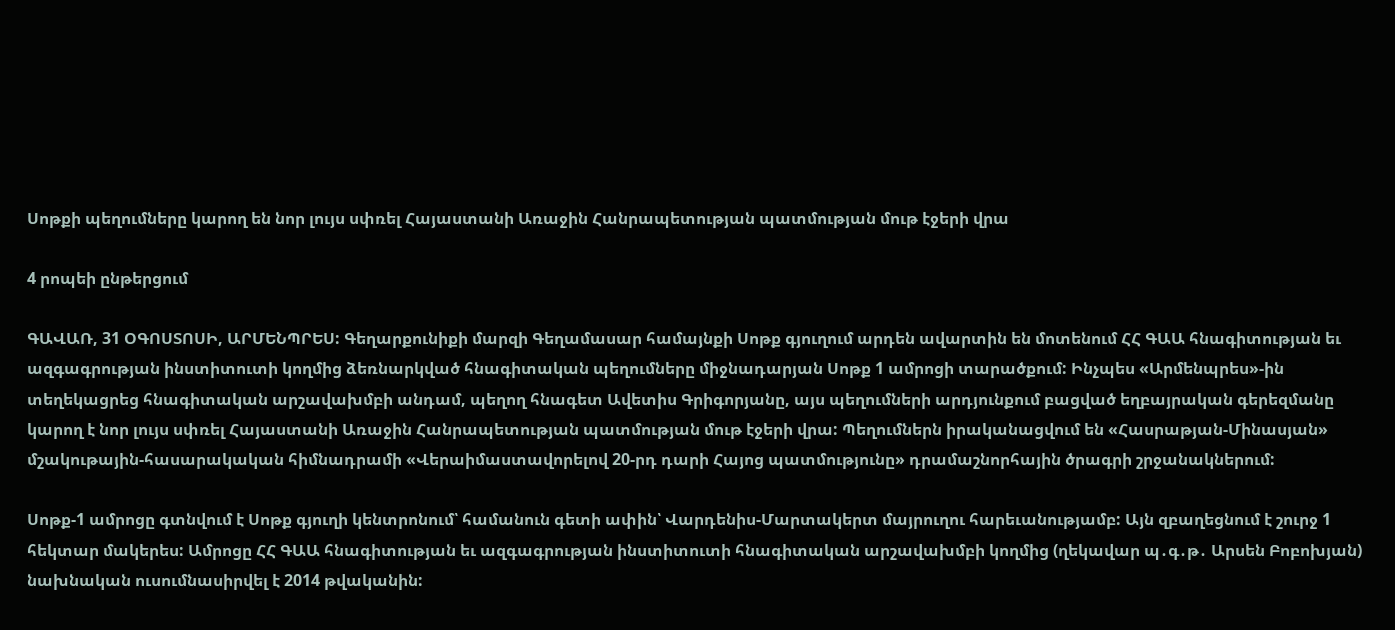Սոթքի պեղումները կարող են նոր լույս սփռել Հայաստանի Առաջին Հանրապետության պատմության մութ էջերի վրա

4 րոպեի ընթերցում

ԳԱՎԱՌ, 31 ՕԳՈՍՏՈՍԻ, ԱՐՄԵՆՊՐԵՍ: Գեղարքունիքի մարզի Գեղամասար համայնքի Սոթք գյուղում արդեն ավարտին են մոտենում ՀՀ ԳԱԱ հնագիտության եւ ազգագրության ինստիտուտի կողմից ձեռնարկված հնագիտական պեղումները միջնադարյան Սոթք 1 ամրոցի տարածքում: Ինչպես «Արմենպրես»-ին տեղեկացրեց հնագիտական արշավախմբի անդամ, պեղող հնագետ Ավետիս Գրիգորյանը, այս պեղումների արդյունքում բացված եղբայրական գերեզմանը կարող է նոր լույս սփռել Հայաստանի Առաջին Հանրապետության պատմության մութ էջերի վրա: Պեղումներն իրականացվում են «Հասրաթյան-Մինասյան» մշակութային-հասարակական հիմնադրամի «Վերաիմաստավորելով 20-րդ դարի Հայոց պատմությունը» դրամաշնորհային ծրագրի շրջանակներում:

Սոթք-1 ամրոցը գտնվում է Սոթք գյուղի կենտրոնում՝ համանուն գետի ափին՝ Վարդենիս-Մարտակերտ մայրուղու հարեւանությամբ: Այն զբաղեցնում է շուրջ 1 հեկտար մակերես: Ամրոցը ՀՀ ԳԱԱ հնագիտության եւ ազգագրության ինստիտուտի հնագիտական արշավախմբի կողմից (ղեկավար պ․գ․թ․ Արսեն Բոբոխյան) նախնական ուսումնասիրվել է 2014 թվականին: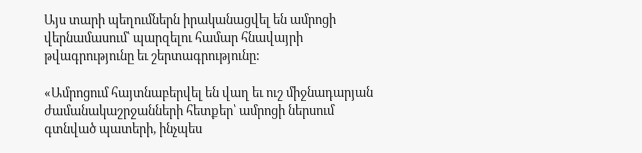Այս տարի պեղումներն իրականացվել են ամրոցի վերնամասում՝ պարզելու համար հնավայրի թվագրությունը եւ շերտագրությունը:

«Ամրոցում հայտնաբերվել են վաղ եւ ուշ միջնադարյան ժամանակաշրջանների հետքեր՝ ամրոցի ներսում գտնված պատերի, ինչպես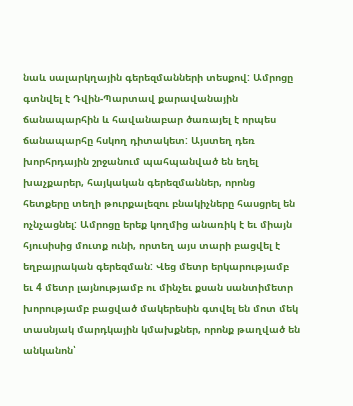նաև սալարկղային գերեզմանների տեսքով: Ամրոցը գտնվել է Դվին-Պարտավ քարավանային ճանապարհին և հավանաբար ծառայել է որպես ճանապարհը հսկող դիտակետ: Այստեղ դեռ խորհրդային շրջանում պահպանված են եղել խաչքարեր, հայկական գերեզմաններ, որոնց հետքերը տեղի թուրքալեզու բնակիչները հասցրել են ոչնչացնել: Ամրոցը երեք կողմից անառիկ է եւ միայն հյուսիսից մուտք ունի, որտեղ այս տարի բացվել է եղբայրական գերեզման: Վեց մետր երկարությամբ եւ 4 մետր լայնությամբ ու մինչեւ քսան սանտիմետր խորությամբ բացված մակերեսին գտվել են մոտ մեկ տասնյակ մարդկային կմախքներ, որոնք թաղված են անկանոն՝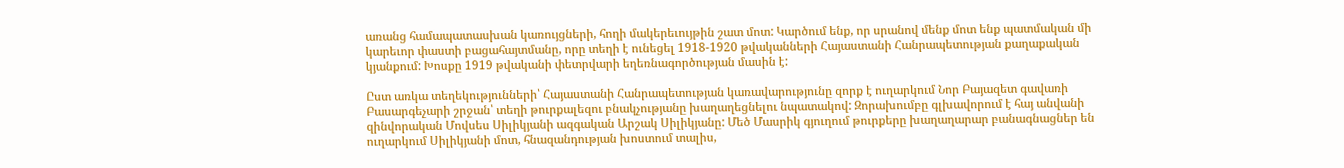առանց համապատասխան կառույցների, հողի մակերեւույթին շատ մոտ: Կարծում ենք, որ սրանով մենք մոտ ենք պատմական մի կարեւոր փաստի բացահայտմանը, որը տեղի է ունեցել 1918-1920 թվականների Հայաստանի Հանրապետության քաղաքական կյանքում: Խոսքը 1919 թվականի փետրվարի եղեռնագործության մասին է:

Ըստ առկա տեղեկությունների՝ Հայաստանի Հանրապետության կառավարությունը զորք է ուղարկում Նոր Բայազետ գավառի Բասարգեչարի շրջան՝ տեղի թուրքալեզու բնակչությանը խաղաղեցնելու նպատակով: Զորախումբը գլխավորում է հայ անվանի զինվորական Մովսես Սիլիկյանի ազգական Արշակ Սիլիկյանը: Մեծ Մասրիկ գյուղում թուրքերը խաղաղարար բանագնացներ են ուղարկում Սիլիկյանի մոտ, հնազանդության խոստում տալիս,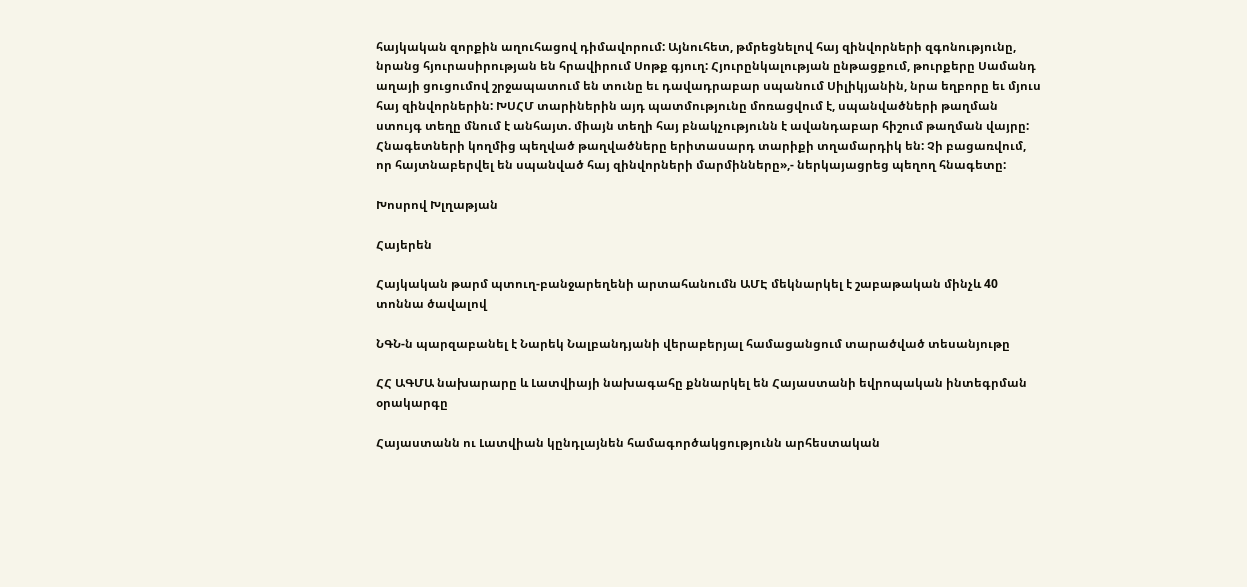հայկական զորքին աղուհացով դիմավորում: Այնուհետ, թմրեցնելով հայ զինվորների զգոնությունը, նրանց հյուրասիրության են հրավիրում Սոթք գյուղ: Հյուրընկալության ընթացքում, թուրքերը Սամանդ աղայի ցուցումով շրջապատում են տունը եւ դավադրաբար սպանում Սիլիկյանին, նրա եղբորը եւ մյուս հայ զինվորներին: ԽՍՀՄ տարիներին այդ պատմությունը մոռացվում է, սպանվածների թաղման ստույգ տեղը մնում է անհայտ. միայն տեղի հայ բնակչությունն է ավանդաբար հիշում թաղման վայրը: Հնագետների կողմից պեղված թաղվածները երիտասարդ տարիքի տղամարդիկ են: Չի բացառվում, որ հայտնաբերվել են սպանված հայ զինվորների մարմինները»,- ներկայացրեց պեղող հնագետը:

Խոսրով Խլղաթյան

Հայերեն

Հայկական թարմ պտուղ-բանջարեղենի արտահանումն ԱՄԷ մեկնարկել է շաբաթական մինչև 40 տոննա ծավալով

ՆԳՆ-ն պարզաբանել է Նարեկ Նալբանդյանի վերաբերյալ համացանցում տարածված տեսանյութը

ՀՀ ԱԳՄԱ նախարարը և Լատվիայի նախագահը քննարկել են Հայաստանի եվրոպական ինտեգրման օրակարգը

Հայաստանն ու Լատվիան կընդլայնեն համագործակցությունն արհեստական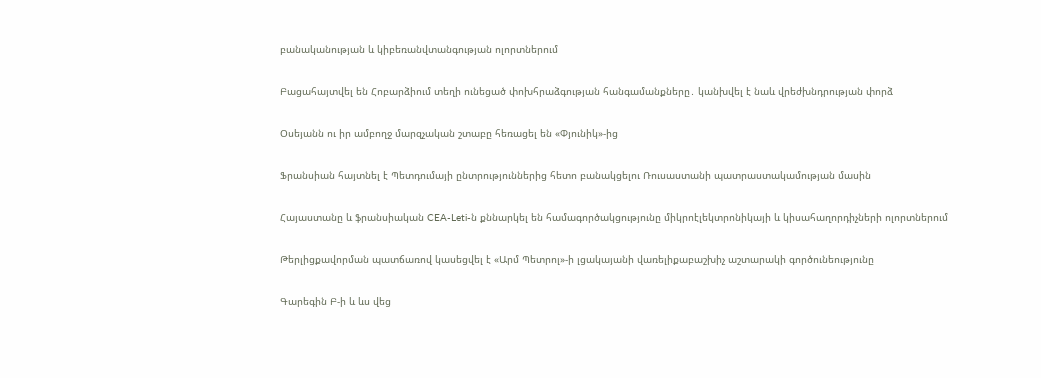բանականության և կիբեռանվտանգության ոլորտներում

Բացահայտվել են Հոբարձիում տեղի ունեցած փոխհրաձգության հանգամանքները․ կանխվել է նաև վրեժխնդրության փորձ

Օսեյանն ու իր ամբողջ մարզչական շտաբը հեռացել են «Փյունիկ»-ից

Ֆրանսիան հայտնել է Պետդումայի ընտրություններից հետո բանակցելու Ռուսաստանի պատրաստակամության մասին

Հայաստանը և ֆրանսիական CEA-Leti-ն քննարկել են համագործակցությունը միկրոէլեկտրոնիկայի և կիսահաղորդիչների ոլորտներում

Թերլիցքավորման պատճառով կասեցվել է «Արմ Պետրոլ»-ի լցակայանի վառելիքաբաշխիչ աշտարակի գործունեությունը

Գարեգին Բ-ի և ևս վեց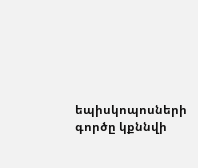եպիսկոպոսների գործը կքննվի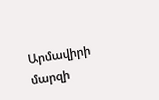Արմավիրի մարզի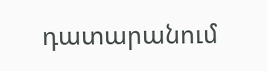դատարանում